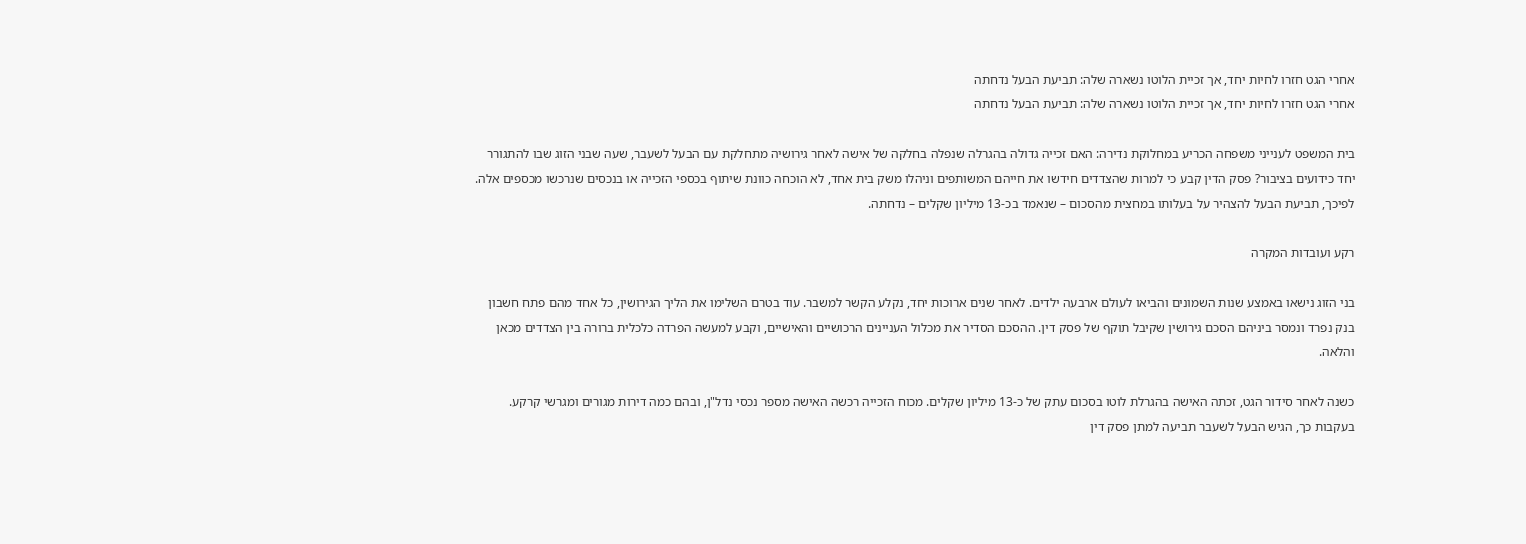אחרי הגט חזרו לחיות יחד, אך זכיית הלוטו נשארה שלה: תביעת הבעל נדחתה
אחרי הגט חזרו לחיות יחד, אך זכיית הלוטו נשארה שלה: תביעת הבעל נדחתה

בית המשפט לענייני משפחה הכריע במחלוקת נדירה: האם זכייה גדולה בהגרלה שנפלה בחלקה של אישה לאחר גירושיה מתחלקת עם הבעל לשעבר, שעה שבני הזוג שבו להתגורר יחד כידועים בציבור? פסק הדין קבע כי למרות שהצדדים חידשו את חייהם המשותפים וניהלו משק בית אחד, לא הוכחה כוונת שיתוף בכספי הזכייה או בנכסים שנרכשו מכספים אלה. לפיכך, תביעת הבעל להצהיר על בעלותו במחצית מהסכום – שנאמד בכ-13 מיליון שקלים – נדחתה.

רקע ועובדות המקרה

בני הזוג נישאו באמצע שנות השמונים והביאו לעולם ארבעה ילדים. לאחר שנים ארוכות יחד, נקלע הקשר למשבר. עוד בטרם השלימו את הליך הגירושין, כל אחד מהם פתח חשבון בנק נפרד ונמסר ביניהם הסכם גירושין שקיבל תוקף של פסק דין. ההסכם הסדיר את מכלול העניינים הרכושיים והאישיים, וקבע למעשה הפרדה כלכלית ברורה בין הצדדים מכאן והלאה.

כשנה לאחר סידור הגט, זכתה האישה בהגרלת לוטו בסכום עתק של כ-13 מיליון שקלים. מכוח הזכייה רכשה האישה מספר נכסי נדל"ן, ובהם כמה דירות מגורים ומגרשי קרקע. בעקבות כך, הגיש הבעל לשעבר תביעה למתן פסק דין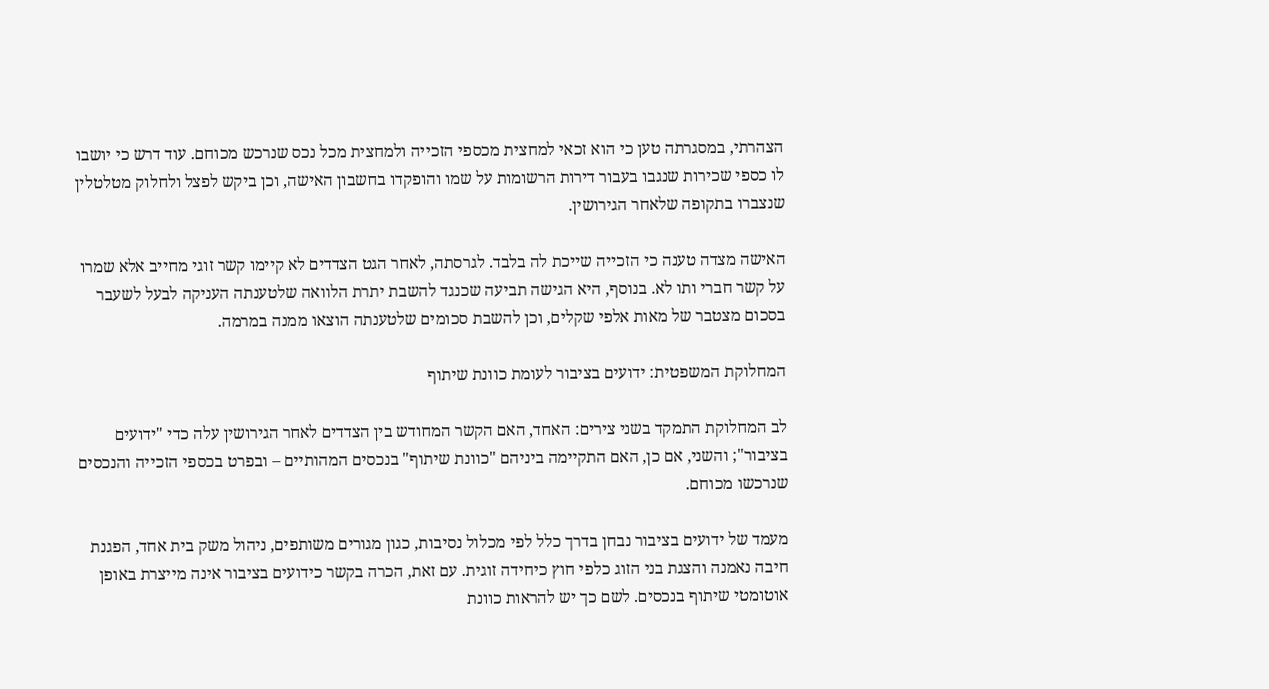הצהרתי, במסגרתה טען כי הוא זכאי למחצית מכספי הזכייה ולמחצית מכל נכס שנרכש מכוחם. עוד דרש כי יושבו לו כספי שכירות שנגבו בעבור דירות הרשומות על שמו והופקדו בחשבון האישה, וכן ביקש לפצל ולחלוק מטלטלין שנצברו בתקופה שלאחר הגירושין.

האישה מצדה טענה כי הזכייה שייכת לה בלבד. לגרסתה, לאחר הגט הצדדים לא קיימו קשר זוגי מחייב אלא שמרו על קשר חברי ותו לא. בנוסף, היא הגישה תביעה שכנגד להשבת יתרת הלוואה שלטענתה העניקה לבעל לשעבר בסכום מצטבר של מאות אלפי שקלים, וכן להשבת סכומים שלטענתה הוצאו ממנה במרמה.

המחלוקת המשפטית: ידועים בציבור לעומת כוונת שיתוף

לב המחלוקת התמקד בשני צירים: האחד, האם הקשר המחודש בין הצדדים לאחר הגירושין עלה כדי "ידועים בציבור"; והשני, אם כן, האם התקיימה ביניהם "כוונת שיתוף" בנכסים המהותיים – ובפרט בכספי הזכייה והנכסים שנרכשו מכוחם.

מעמד של ידועים בציבור נבחן בדרך כלל לפי מכלול נסיבות, כגון מגורים משותפים, ניהול משק בית אחד, הפגנת חיבה נאמנה והצגת בני הזוג כלפי חוץ כיחידה זוגית. עם זאת, הכרה בקשר כידועים בציבור אינה מייצרת באופן אוטומטי שיתוף בנכסים. לשם כך יש להראות כוונת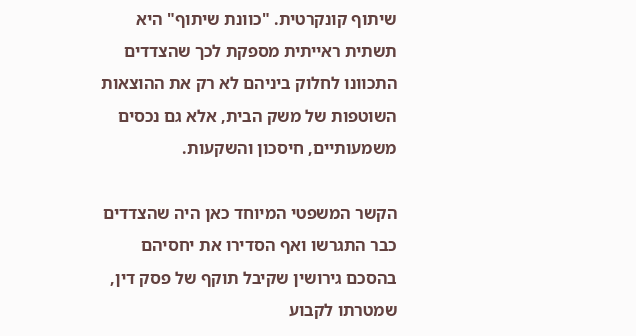שיתוף קונקרטית. "כוונת שיתוף" היא תשתית ראייתית מספקת לכך שהצדדים התכוונו לחלוק ביניהם לא רק את ההוצאות השוטפות של משק הבית, אלא גם נכסים משמעותיים, חיסכון והשקעות.

הקשר המשפטי המיוחד כאן היה שהצדדים כבר התגרשו ואף הסדירו את יחסיהם בהסכם גירושין שקיבל תוקף של פסק דין, שמטרתו לקבוע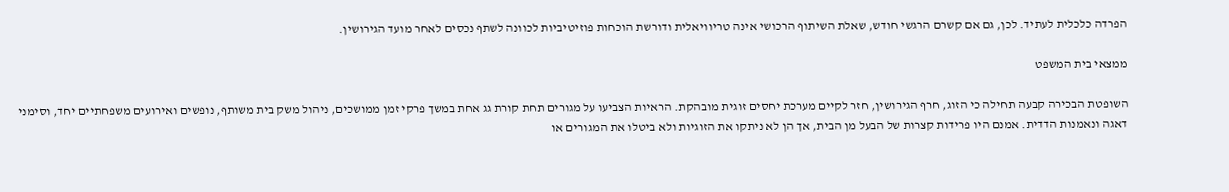הפרדה כלכלית לעתיד. לכן, גם אם קשרם הרגשי חודש, שאלת השיתוף הרכושי אינה טריוויאלית ודורשת הוכחות פוזיטיביות לכוונה לשתף נכסים לאחר מועד הגירושין.

ממצאי בית המשפט

השופטת הבכירה קבעה תחילה כי הזוג, חרף הגירושין, חזר לקיים מערכת יחסים זוגית מובהקת. הראיות הצביעו על מגורים תחת קורת גג אחת במשך פרקי זמן ממושכים, ניהול משק בית משותף, נופשים ואירועים משפחתיים יחד, וסימני דאגה ונאמנות הדדית. אמנם היו פרידות קצרות של הבעל מן הבית, אך הן לא ניתקו את הזוגיות ולא ביטלו את המגורים או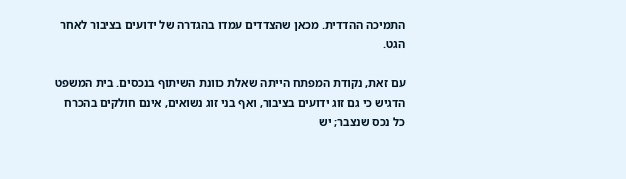התמיכה ההדדית. מכאן שהצדדים עמדו בהגדרה של ידועים בציבור לאחר הגט.

עם זאת, נקודת המפתח הייתה שאלת כוונת השיתוף בנכסים. בית המשפט הדגיש כי גם זוג ידועים בציבור, ואף בני זוג נשואים, אינם חולקים בהכרח כל נכס שנצבר; יש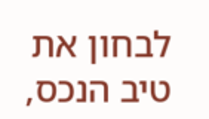לבחון את טיב הנכס,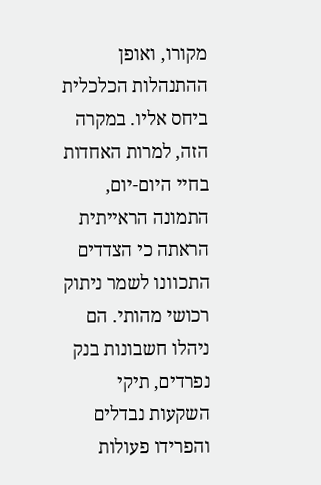מקורו, ואופן ההתנהלות הכלכלית ביחס אליו. במקרה הזה, למרות האחדות בחיי היום-יום, התמונה הראייתית הראתה כי הצדדים התכוונו לשמר ניתוק רכושי מהותי. הם ניהלו חשבונות בנק נפרדים, תיקי השקעות נבדלים והפרידו פעולות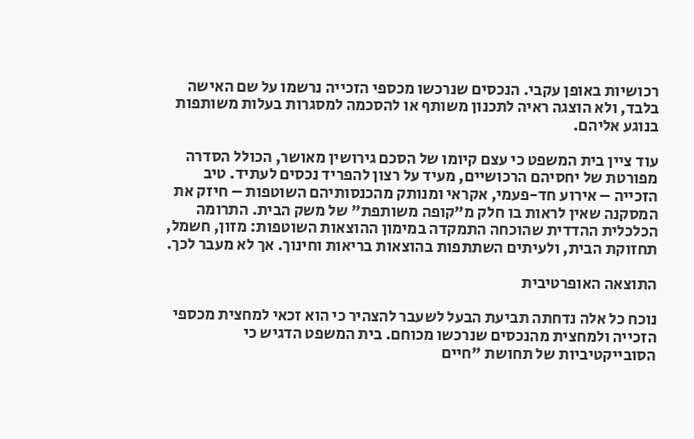רכושיות באופן עקבי. הנכסים שנרכשו מכספי הזכייה נרשמו על שם האישה בלבד, ולא הוצגה ראיה לתכנון משותף או להסכמה למסגרות בעלות משותפות בנוגע אליהם.

עוד ציין בית המשפט כי עצם קיומו של הסכם גירושין מאושר, הכולל הסדרה מפורטת של יחסיהם הרכושיים, מעיד על רצון להפריד נכסים לעתיד. טיב הזכייה – אירוע חד-פעמי, אקראי ומנותק מהכנסותיהם השוטפות – חיזק את המסקנה שאין לראות בו חלק מ"קופה משותפת" של משק הבית. התרומה הכלכלית ההדדית שהוכחה התמקדה במימון ההוצאות השוטפות: מזון, חשמל, תחזוקת הבית, ולעיתים השתתפות בהוצאות בריאות וחינוך. אך לא מעבר לכך.

התוצאה האופרטיבית

נוכח כל אלה נדחתה תביעת הבעל לשעבר להצהיר כי הוא זכאי למחצית מכספי הזכייה ולמחצית מהנכסים שנרכשו מכוחם. בית המשפט הדגיש כי הסובייקטיביות של תחושת "חיים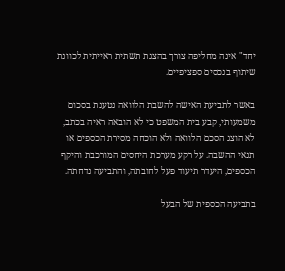יחד" אינה מחליפה צורך בהצגת תשתית ראייתית לכוונת שיתוף בנכסים ספציפיים.

באשר לתביעת האישה להשבת הלוואה נטענת בסכום משמעותי, קבע בית המשפט כי לא הובאה ראיה בכתב, לא הוצג הסכם הלוואה ולא הוכחה מסירת הכספים או תנאי ההשבה. על רקע מערכת היחסים המורכבת והיקף הכספים, היעדר תיעוד פעל לחובתה, והתביעה נדחתה.

בתביעה הכספית של הבעל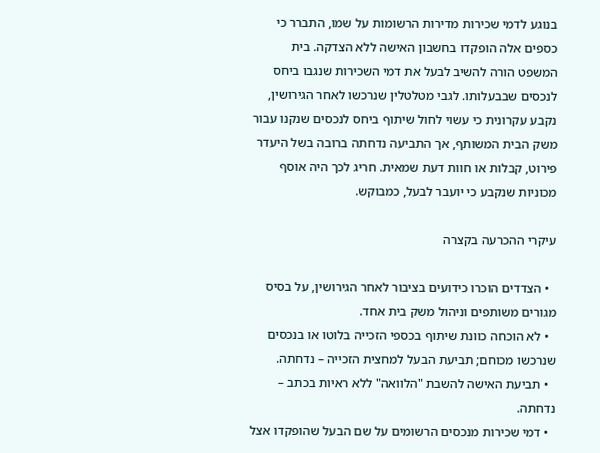בנוגע לדמי שכירות מדירות הרשומות על שמו, התברר כי כספים אלה הופקדו בחשבון האישה ללא הצדקה. בית המשפט הורה להשיב לבעל את דמי השכירות שנגבו ביחס לנכסים שבבעלותו. לגבי מטלטלין שנרכשו לאחר הגירושין, נקבע עקרונית כי עשוי לחול שיתוף ביחס לנכסים שנקנו עבור משק הבית המשותף, אך התביעה נדחתה ברובה בשל היעדר פירוט, קבלות או חוות דעת שמאית. חריג לכך היה אוסף מכוניות שנקבע כי יועבר לבעל, כמבוקש.

עיקרי ההכרעה בקצרה

  • הצדדים הוכרו כידועים בציבור לאחר הגירושין, על בסיס מגורים משותפים וניהול משק בית אחד.
  • לא הוכחה כוונת שיתוף בכספי הזכייה בלוטו או בנכסים שנרכשו מכוחם; תביעת הבעל למחצית הזכייה – נדחתה.
  • תביעת האישה להשבת "הלוואה" ללא ראיות בכתב – נדחתה.
  • דמי שכירות מנכסים הרשומים על שם הבעל שהופקדו אצל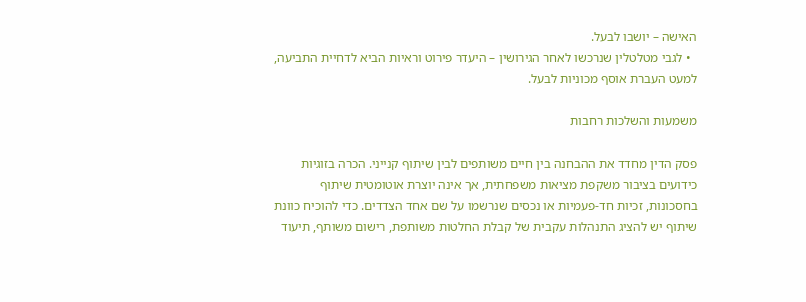האישה – יושבו לבעל.
  • לגבי מטלטלין שנרכשו לאחר הגירושין – היעדר פירוט וראיות הביא לדחיית התביעה, למעט העברת אוסף מכוניות לבעל.

משמעות והשלכות רחבות

פסק הדין מחדד את ההבחנה בין חיים משותפים לבין שיתוף קנייני. הכרה בזוגיות כידועים בציבור משקפת מציאות משפחתית, אך אינה יוצרת אוטומטית שיתוף בחסכונות, זכיות חד-פעמיות או נכסים שנרשמו על שם אחד הצדדים. כדי להוכיח כוונת שיתוף יש להציג התנהלות עקבית של קבלת החלטות משותפת, רישום משותף, תיעוד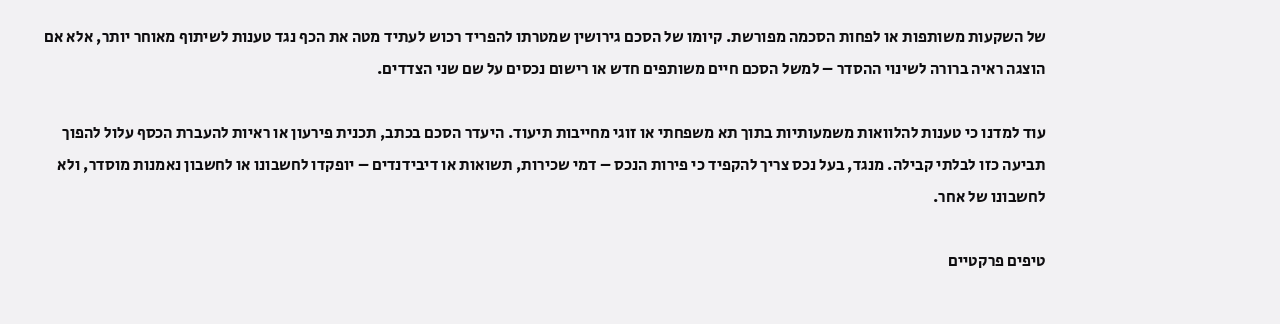של השקעות משותפות או לפחות הסכמה מפורשת. קיומו של הסכם גירושין שמטרתו להפריד רכוש לעתיד מטה את הכף נגד טענות לשיתוף מאוחר יותר, אלא אם הוצגה ראיה ברורה לשינוי ההסדר – למשל הסכם חיים משותפים חדש או רישום נכסים על שם שני הצדדים.

עוד למדנו כי טענות להלוואות משמעותיות בתוך תא משפחתי או זוגי מחייבות תיעוד. היעדר הסכם בכתב, תכנית פירעון או ראיות להעברת הכסף עלול להפוך תביעה כזו לבלתי קבילה. מנגד, בעל נכס צריך להקפיד כי פירות הנכס – דמי שכירות, תשואות או דיבידנדים – יופקדו לחשבונו או לחשבון נאמנות מוסדר, ולא לחשבונו של אחר.

טיפים פרקטיים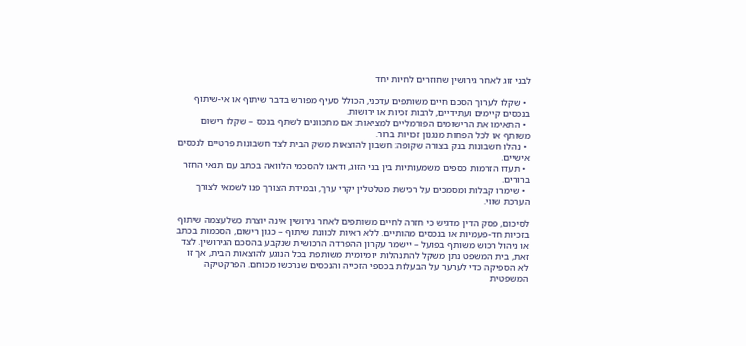לבני זוג לאחר גירושין שחוזרים לחיות יחד

  • שקלו לערוך הסכם חיים משותפים עדכני, הכולל סעיף מפורש בדבר שיתוף או אי-שיתוף בנכסים קיימים ועתידיים, לרבות זכיות או ירושות.
  • התאימו את הרישומים הפורמליים למציאות: אם מתכוונים לשתף בנכס – שקלו רישום משותף או לכל הפחות מנגנון זכויות ברור.
  • נהלו חשבונות בנק בצורה שקופה: חשבון להוצאות משק הבית לצד חשבונות פרטיים לנכסים אישיים.
  • תעדו הזרמות כספים משמעותיות בין בני הזוג, ודאגו להסכמי הלוואה בכתב עם תנאי החזר ברורים.
  • שימרו קבלות ומסמכים על רכישת מטלטלין יקרי ערך, ובמידת הצורך פנו לשמאי לצורך הערכת שווי.

לסיכום, פסק הדין מדגיש כי חזרה לחיים משותפים לאחר גירושין אינה יוצרת כשלעצמה שיתוף בזכיות חד-פעמיות או בנכסים מהותיים. ללא ראיות לכוונת שיתוף – כגון רישום, הסכמות בכתב או ניהול רכוש משותף בפועל – יישמר עקרון ההפרדה הרכושית שנקבע בהסכם הגירושין. לצד זאת, בית המשפט נתן משקל להתנהלות יומיומית משותפת בכל הנוגע להוצאות הבית, אך זו לא הספיקה כדי לערער על הבעלות בכספי הזכייה והנכסים שנרכשו מכוחם. הפרקטיקה המשפטית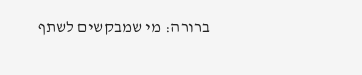ברורה: מי שמבקשים לשתף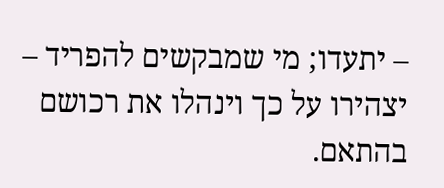– יתעדו; מי שמבקשים להפריד – יצהירו על כך וינהלו את רכושם בהתאם.